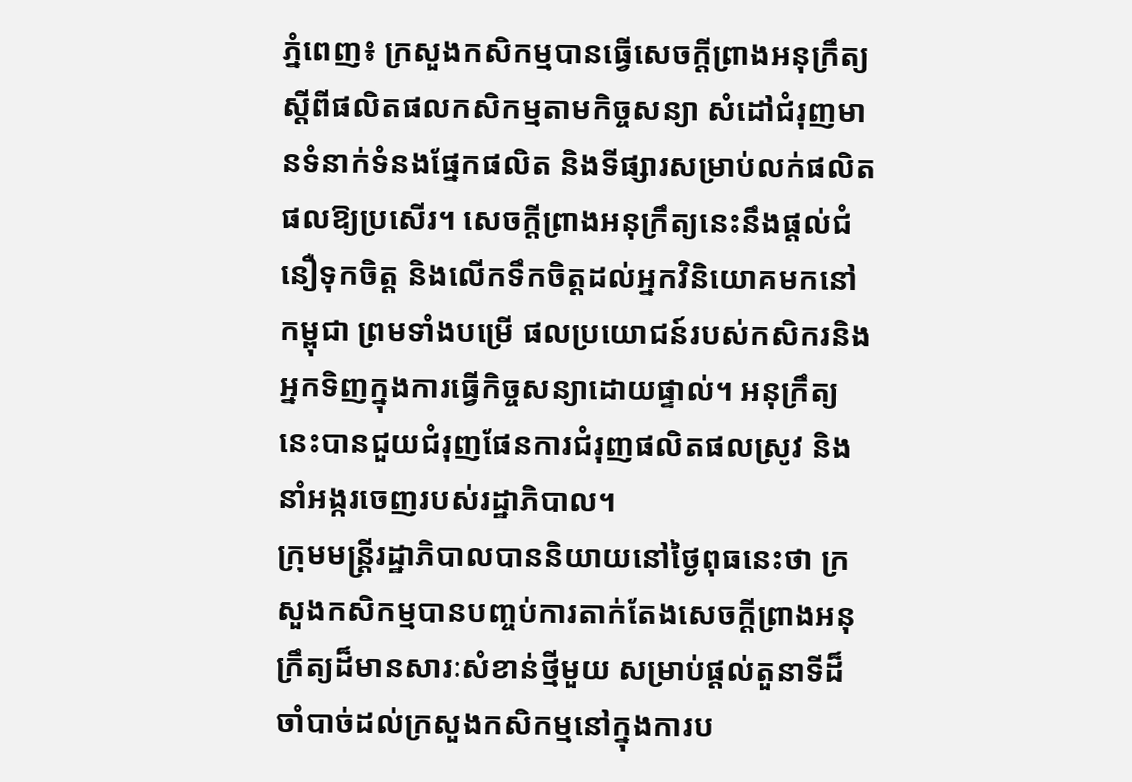ភ្នំពេញ៖ ក្រសួងកសិកម្មបានធ្វើសេចក្តីព្រាងអនុក្រឹត្យស្តីពីផលិតផលកសិកម្មតាមកិច្ចសន្យា សំដៅជំរុញមានទំនាក់ទំនងផ្នែកផលិត និងទីផ្សារសម្រាប់លក់ផលិតផលឱ្យប្រសើរ។ សេចក្តីព្រាងអនុក្រឹត្យនេះនឹងផ្តល់ជំនឿទុកចិត្ត និងលើកទឹកចិត្តដល់អ្នកវិនិយោគមកនៅកម្ពុជា ព្រមទាំងបម្រើ ផលប្រយោជន៍របស់កសិករនិងអ្នកទិញក្នុងការធ្វើកិច្ចសន្យាដោយផ្ទាល់។ អនុក្រឹត្យនេះបានជួយជំរុញផែនការជំរុញផលិតផលស្រូវ និងនាំអង្ករចេញរបស់រដ្ឋាភិបាល។
ក្រុមមន្ត្រីរដ្ឋាភិបាលបាននិយាយនៅថ្ងៃពុធនេះថា ក្រសួងកសិកម្មបានបញ្ចប់ការតាក់តែងសេចក្តីព្រាងអនុក្រឹត្យដ៏មានសារៈសំខាន់ថ្មីមួយ សម្រាប់ផ្តល់តួនាទីដ៏ចាំបាច់ដល់ក្រសួងកសិកម្មនៅក្នុងការប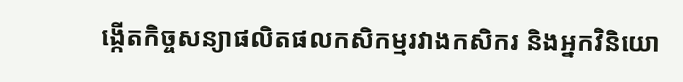ង្កើតកិច្ចសន្យាផលិតផលកសិកម្មរវាងកសិករ និងអ្នកវិនិយោ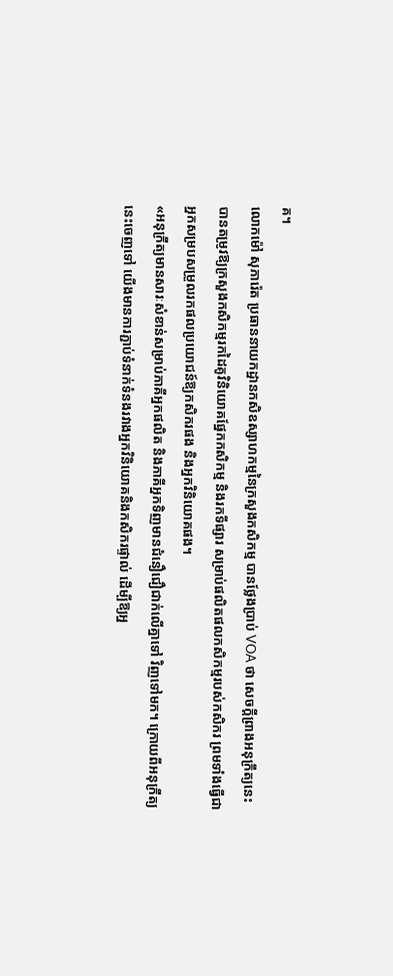គ។
លោកម៉ៅ សុភារ៉េត ប្រធាននាយកដ្ឋានកសិឧស្សាហកម្មនៃក្រសួងកសិកម្ម បានថ្លែងប្រាប់ VOA ថា សេចក្តីព្រាងអនុក្រឹត្យនេះបានតម្រូវឱ្យក្រសួងកសិកម្មរកដៃគូវិនិយោគផ្នែកកសិកម្ម និងរកទីផ្សារ សម្រាប់ផលិតផលកសិកម្មរបស់កសិករ ព្រមទាំងធ្វើជាអ្នកសម្របសម្រួលរកផលប្រយោជន៍ឱ្យកសិករផង និងអ្នកវិនិយោគផង។
«អនុក្រឹត្យមានសារៈសំខាន់សម្រាប់ភាគីអ្នកផលិត និងភាគីអ្នកទិញមានជំនឿជឿជាក់លើគ្នាទៅ វិញទៅមក។ ក្រោយពីអនុក្រឹត្យនេះចេញទៅ យើងមានការភ្ជាប់ទំនាក់ទំនងរវាងអ្នកវិនិយោគនិងកសិករផ្ទាល់ ដើម្បីឱ្យអ្ន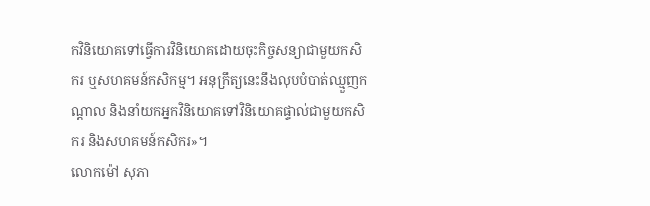កវិនិយោគទៅធ្វើការវិនិយោគដោយចុះកិច្ចសន្យាជាមួយកសិករ ឬសហគមន៍កសិកម្ម។ អនុក្រឹត្យនេះនឹងលុបបំបាត់ឈ្មួញកណ្តាល និងនាំយកអ្នកវិនិយោគទៅវិនិយោគផ្ទាល់ជាមួយកសិករ និងសហគមន៍កសិករ»។
លោកម៉ៅ សុភា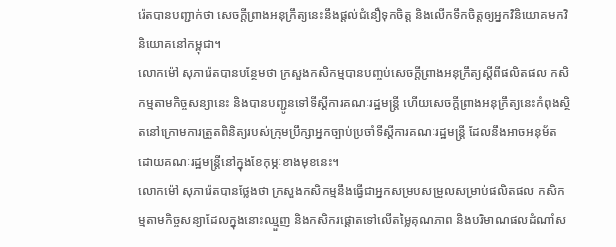រ៉េតបានបញ្ជាក់ថា សេចក្តីព្រាងអនុក្រឹត្យនេះនឹងផ្តល់ជំនឿទុកចិត្ត និងលើកទឹកចិត្តឲ្យអ្នកវិនិយោគមកវិនិយោគនៅកម្ពុជា។
លោកម៉ៅ សុភារ៉េតបានបន្ថែមថា ក្រសួងកសិកម្មបានបញ្ចប់សេចក្តីព្រាងអនុក្រឹត្យស្តីពីផលិតផល កសិកម្មតាមកិច្ចសន្យានេះ និងបានបញ្ជូនទៅទីស្តីការគណៈរដ្ឋមន្ត្រី ហើយសេចក្តីព្រាងអនុក្រឹត្យនេះកំពុងស្ថិតនៅក្រោមការត្រួតពិនិត្យរបស់ក្រុមប្រឹក្សាអ្នកច្បាប់ប្រចាំទីស្តីការគណៈរដ្ឋមន្ត្រី ដែលនឹងអាចអនុម័តដោយគណៈរដ្ឋមន្ត្រីនៅក្នុងខែកុម្ភៈខាងមុខនេះ។
លោកម៉ៅ សុភារ៉េតបានថ្លែងថា ក្រសួងកសិកម្មនឹងធ្វើជាអ្នកសម្របសម្រួលសម្រាប់ផលិតផល កសិកម្មតាមកិច្ចសន្យាដែលក្នុងនោះឈ្មួញ និងកសិករផ្តោតទៅលើតម្លៃគុណភាព និងបរិមាណផលដំណាំស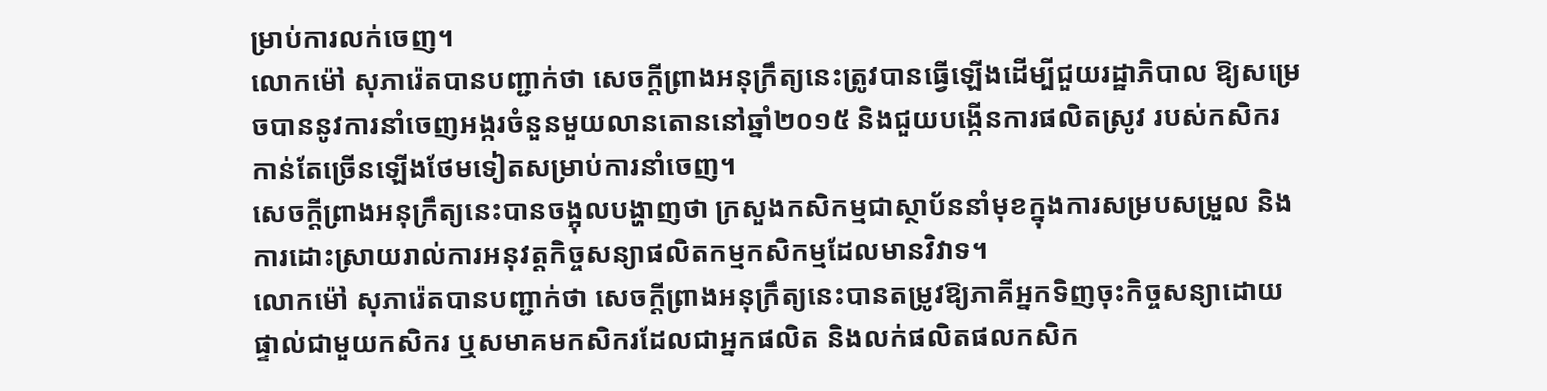ម្រាប់ការលក់ចេញ។
លោកម៉ៅ សុភារ៉េតបានបញ្ជាក់ថា សេចក្តីព្រាងអនុក្រឹត្យនេះត្រូវបានធ្វើឡើងដើម្បីជួយរដ្ឋាភិបាល ឱ្យសម្រេចបាននូវការនាំចេញអង្ករចំនួនមួយលានតោននៅឆ្នាំ២០១៥ និងជួយបង្កើនការផលិតស្រូវ របស់កសិករ កាន់តែច្រើនឡើងថែមទៀតសម្រាប់ការនាំចេញ។
សេចក្តីព្រាងអនុក្រឹត្យនេះបានចង្អុលបង្ហាញថា ក្រសួងកសិកម្មជាស្ថាប័ននាំមុខក្នុងការសម្របសម្រួល និងការដោះស្រាយរាល់ការអនុវត្តកិច្ចសន្យាផលិតកម្មកសិកម្មដែលមានវិវាទ។
លោកម៉ៅ សុភារ៉េតបានបញ្ជាក់ថា សេចក្តីព្រាងអនុក្រឹត្យនេះបានតម្រូវឱ្យភាគីអ្នកទិញចុះកិច្ចសន្យាដោយផ្ទាល់ជាមួយកសិករ ឬសមាគមកសិករដែលជាអ្នកផលិត និងលក់ផលិតផលកសិក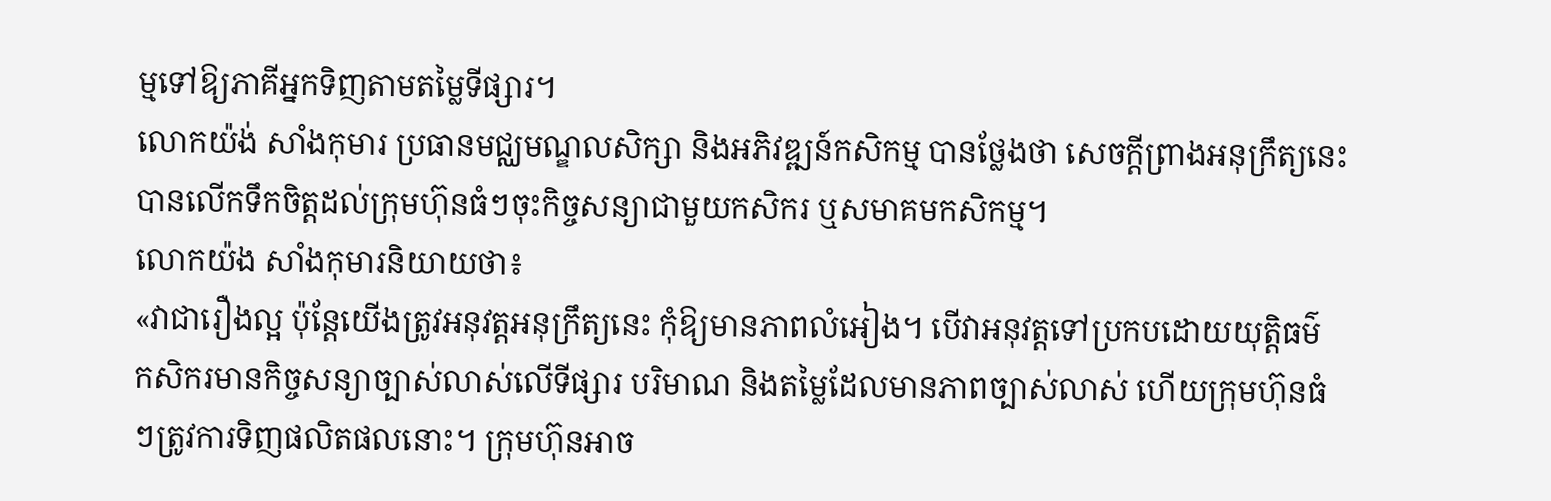ម្មទៅឱ្យភាគីអ្នកទិញតាមតម្លៃទីផ្សារ។
លោកយ៉ង់ សាំងកុមារ ប្រធានមជ្ឈមណ្ឌលសិក្សា និងអភិវឌ្ឍន៍កសិកម្ម បានថ្លែងថា សេចក្តីព្រាងអនុក្រឹត្យនេះបានលើកទឹកចិត្តដល់ក្រុមហ៊ុនធំៗចុះកិច្ចសន្យាជាមួយកសិករ ឬសមាគមកសិកម្ម។
លោកយ៉ង សាំងកុមារនិយាយថា៖
«វាជារឿងល្អ ប៉ុន្តែយើងត្រូវអនុវត្តអនុក្រឹត្យនេះ កុំឱ្យមានភាពលំអៀង។ បើវាអនុវត្តទៅប្រកបដោយយុត្តិធម៌ កសិករមានកិច្ចសន្យាច្បាស់លាស់លើទីផ្សារ បរិមាណ និងតម្លៃដែលមានភាពច្បាស់លាស់ ហើយក្រុមហ៊ុនធំៗត្រូវការទិញផលិតផលនោះ។ ក្រុមហ៊ុនអាច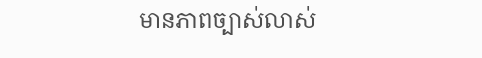មានភាពច្បាស់លាស់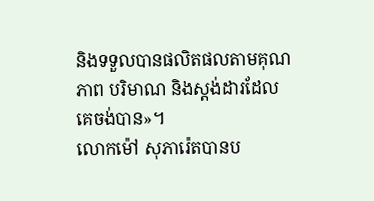និងទទួលបានផលិតផលតាមគុណភាព បរិមាណ និងស្តង់ដារដែលគេចង់បាន»។
លោកម៉ៅ សុភារ៉េតបានប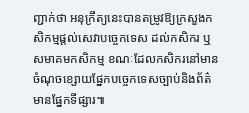ញ្ជាក់ថា អនុក្រឹត្យនេះបានតម្រូវឱ្យក្រសួងកសិកម្មផ្តល់សេវាបច្ចេកទេស ដល់កសិករ ឬសមាគមកសិកម្ម ខណៈដែលកសិករនៅមានចំណុចខ្សោយផ្នែកបច្ចេកទេសច្បាប់និងព័ត៌មានផ្នែកទីផ្សារ៕